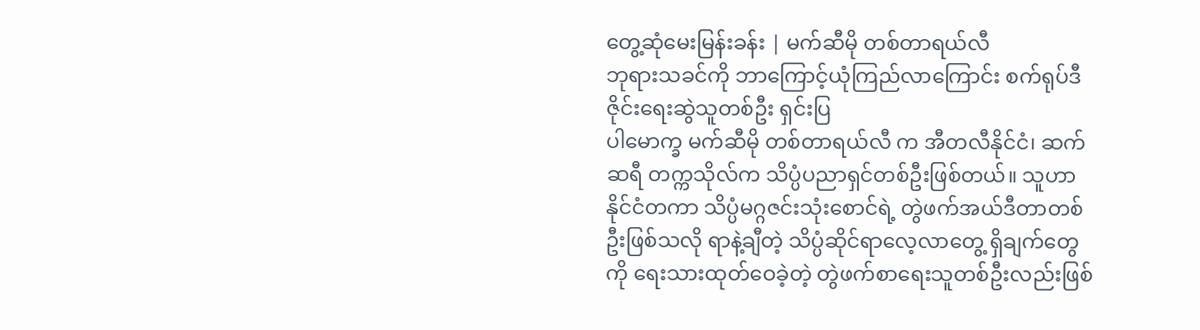တွေ့ဆုံမေးမြန်းခန်း | မက်ဆီမို တစ်တာရယ်လီ
ဘုရားသခင်ကို ဘာကြောင့်ယုံကြည်လာကြောင်း စက်ရုပ်ဒီဇိုင်းရေးဆွဲသူတစ်ဦး ရှင်းပြ
ပါမောက္ခ မက်ဆီမို တစ်တာရယ်လီ က အီတလီနိုင်ငံ၊ ဆက်ဆရီ တက္ကသိုလ်က သိပ္ပံပညာရှင်တစ်ဦးဖြစ်တယ်။ သူဟာ နိုင်ငံတကာ သိပ္ပံမဂ္ဂဇင်းသုံးစောင်ရဲ့ တွဲဖက်အယ်ဒီတာတစ်ဦးဖြစ်သလို ရာနဲ့ချီတဲ့ သိပ္ပံဆိုင်ရာလေ့လာတွေ့ ရှိချက်တွေကို ရေးသားထုတ်ဝေခဲ့တဲ့ တွဲဖက်စာရေးသူတစ်ဦးလည်းဖြစ်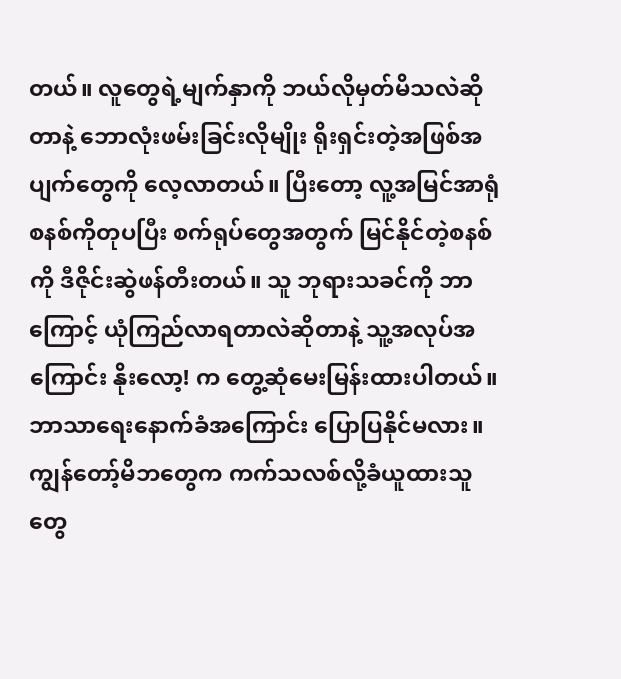တယ်။ လူတွေရဲ့မျက်နှာကို ဘယ်လိုမှတ်မိသလဲဆိုတာနဲ့ ဘောလုံးဖမ်းခြင်းလိုမျိုး ရိုးရှင်းတဲ့အဖြစ်အပျက်တွေကို လေ့လာတယ်။ ပြီးတော့ လူ့အမြင်အာရုံစနစ်ကိုတုပပြီး စက်ရုပ်တွေအတွက် မြင်နိုင်တဲ့စနစ်ကို ဒီဇိုင်းဆွဲဖန်တီးတယ်။ သူ ဘုရားသခင်ကို ဘာကြောင့် ယုံကြည်လာရတာလဲဆိုတာနဲ့ သူ့အလုပ်အကြောင်း နိုးလော့! က တွေ့ဆုံမေးမြန်းထားပါတယ်။
ဘာသာရေးနောက်ခံအကြောင်း ပြောပြနိုင်မလား။
ကျွန်တော့်မိဘတွေက ကက်သလစ်လို့ခံယူထားသူတွေ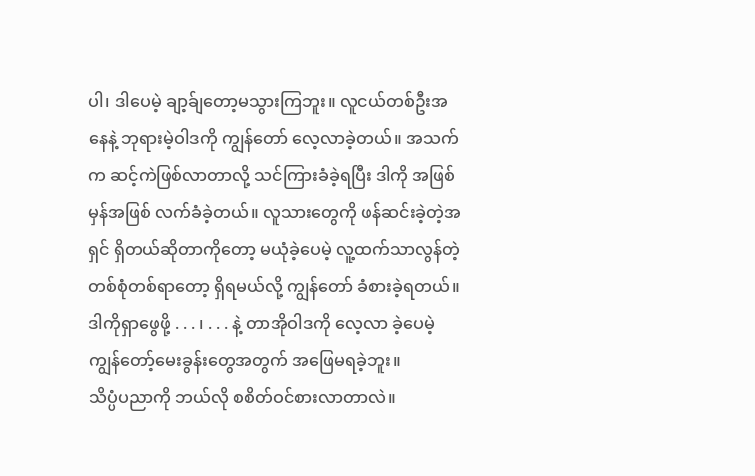ပါ၊ ဒါပေမဲ့ ချာ့ခ်ျတော့မသွားကြဘူး။ လူငယ်တစ်ဦးအနေနဲ့ ဘုရားမဲ့ဝါဒကို ကျွန်တော် လေ့လာခဲ့တယ်။ အသက်က ဆင့်ကဲဖြစ်လာတာလို့ သင်ကြားခံခဲ့ရပြီး ဒါကို အဖြစ်မှန်အဖြစ် လက်ခံခဲ့တယ်။ လူသားတွေကို ဖန်ဆင်းခဲ့တဲ့အရှင် ရှိတယ်ဆိုတာကိုတော့ မယုံခဲ့ပေမဲ့ လူ့ထက်သာလွန်တဲ့ တစ်စုံတစ်ရာတော့ ရှိရမယ်လို့ ကျွန်တော် ခံစားခဲ့ရတယ်။ ဒါကိုရှာဖွေဖို့ . . . ၊ . . . နဲ့ တာအိုဝါဒကို လေ့လာ ခဲ့ပေမဲ့ ကျွန်တော့်မေးခွန်းတွေအတွက် အဖြေမရခဲ့ဘူး။
သိပ္ပံပညာကို ဘယ်လို စစိတ်ဝင်စားလာတာလဲ။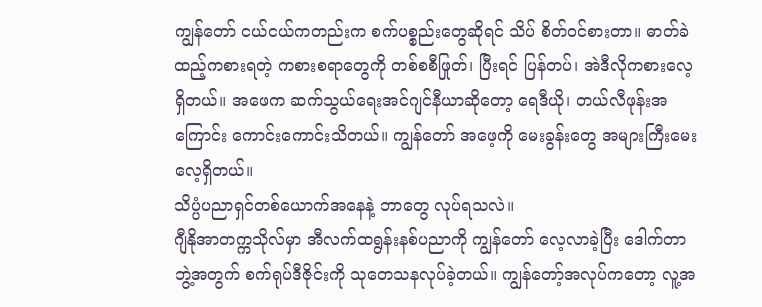ကျွန်တော် ငယ်ငယ်ကတည်းက စက်ပစ္စည်းတွေဆိုရင် သိပ် စိတ်ဝင်စားတာ။ ဓာတ်ခဲထည့်ကစားရတဲ့ ကစားစရာတွေကို တစ်စစီဖြုတ်၊ ပြီးရင် ပြန်တပ်၊ အဲဒီလိုကစားလေ့ရှိတယ်။ အဖေက ဆက်သွယ်ရေးအင်ဂျင်နီယာဆိုတော့ ရေဒီယို၊ တယ်လီဖုန်းအကြောင်း ကောင်းကောင်းသိတယ်။ ကျွန်တော် အဖေ့ကို မေးခွန်းတွေ အများကြီးမေးလေ့ရှိတယ်။
သိပ္ပံပညာရှင်တစ်ယောက်အနေနဲ့ ဘာတွေ လုပ်ရသလဲ။
ဂျီနိုအာတက္ကသိုလ်မှာ အီလက်ထရွန်းနစ်ပညာကို ကျွန်တော် လေ့လာခဲ့ပြီး ဒေါက်တာဘွဲ့အတွက် စက်ရုပ်ဒီဇိုင်းကို သုတေသနလုပ်ခဲ့တယ်။ ကျွန်တော့်အလုပ်ကတော့ လူ့အ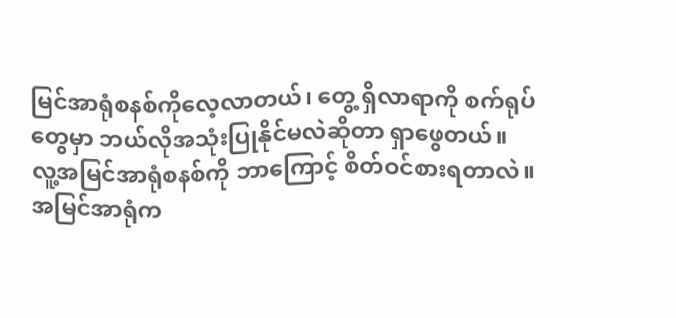မြင်အာရုံစနစ်ကိုလေ့လာတယ်၊ တွေ့ ရှိလာရာကို စက်ရုပ်တွေမှာ ဘယ်လိုအသုံးပြုနိုင်မလဲဆိုတာ ရှာဖွေတယ်။
လူ့အမြင်အာရုံစနစ်ကို ဘာကြောင့် စိတ်ဝင်စားရတာလဲ။
အမြင်အာရုံက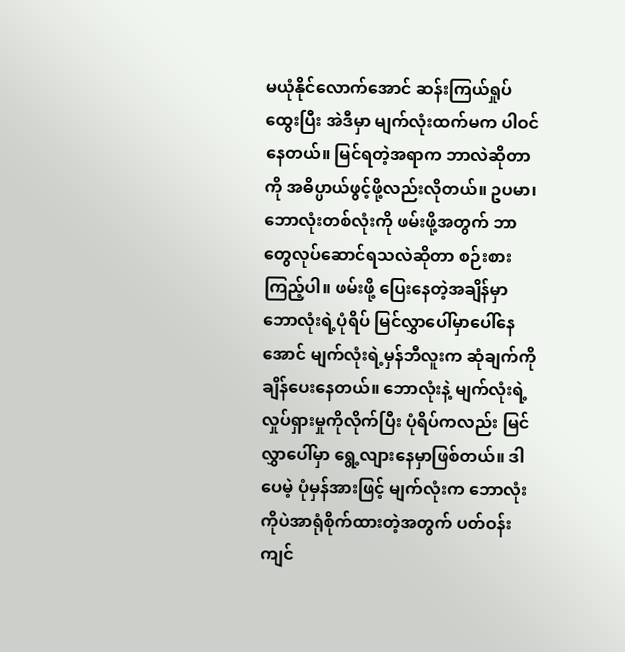မယုံနိုင်လောက်အောင် ဆန်းကြယ်ရှုပ်ထွေးပြီး အဲဒီမှာ မျက်လုံးထက်မက ပါဝင်နေတယ်။ မြင်ရတဲ့အရာက ဘာလဲဆိုတာကို အဓိပ္ပာယ်ဖွင့်ဖို့လည်းလိုတယ်။ ဥပမာ၊ ဘောလုံးတစ်လုံးကို ဖမ်းဖို့အတွက် ဘာတွေလုပ်ဆောင်ရသလဲဆိုတာ စဉ်းစားကြည့်ပါ။ ဖမ်းဖို့ ပြေးနေတဲ့အချိန်မှာ ဘောလုံးရဲ့ပုံရိပ် မြင်လွှာပေါ်မှာပေါ်နေအောင် မျက်လုံးရဲ့မှန်ဘီလူးက ဆုံချက်ကို ချိန်ပေးနေတယ်။ ဘောလုံးနဲ့ မျက်လုံးရဲ့ လှုပ်ရှားမှုကိုလိုက်ပြီး ပုံရိပ်ကလည်း မြင်လွှာပေါ်မှာ ရွေ့လျားနေမှာဖြစ်တယ်။ ဒါပေမဲ့ ပုံမှန်အားဖြင့် မျက်လုံးက ဘောလုံးကိုပဲအာရုံစိုက်ထားတဲ့အတွက် ပတ်ဝန်းကျင်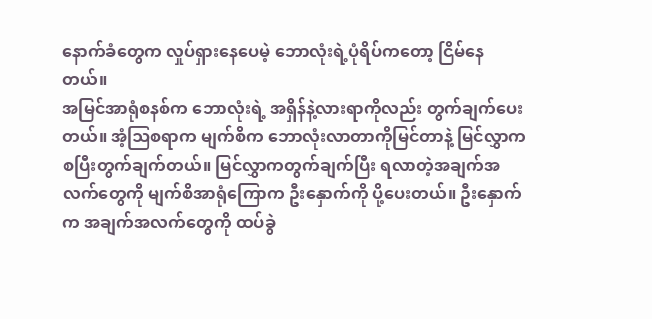နောက်ခံတွေက လှုပ်ရှားနေပေမဲ့ ဘောလုံးရဲ့ပုံရိပ်ကတော့ ငြိမ်နေတယ်။
အမြင်အာရုံစနစ်က ဘောလုံးရဲ့ အရှိန်နဲ့လားရာကိုလည်း တွက်ချက်ပေးတယ်။ အံ့ဩစရာက မျက်စိက ဘောလုံးလာတာကိုမြင်တာနဲ့ မြင်လွှာက စပြီးတွက်ချက်တယ်။ မြင်လွှာကတွက်ချက်ပြီး ရလာတဲ့အချက်အလက်တွေကို မျက်စိအာရုံကြောက ဦးနှောက်ကို ပို့ပေးတယ်။ ဦးနှောက်က အချက်အလက်တွေကို ထပ်ခွဲ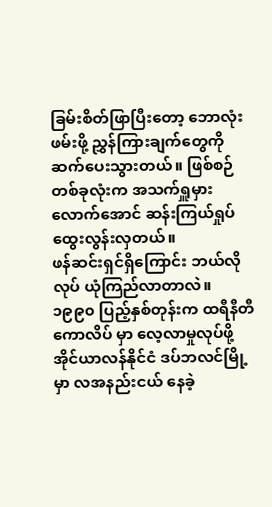ခြမ်းစိတ်ဖြာပြီးတော့ ဘောလုံးဖမ်းဖို့ ညွှန်ကြားချက်တွေကို ဆက်ပေးသွားတယ်။ ဖြစ်စဉ်တစ်ခုလုံးက အသက်ရှူမှားလောက်အောင် ဆန်းကြယ်ရှုပ်ထွေးလွန်းလှတယ်။
ဖန်ဆင်းရှင်ရှိကြောင်း ဘယ်လိုလုပ် ယုံကြည်လာတာလဲ။
၁၉၉၀ ပြည့်နှစ်တုန်းက ထရီနီတီကောလိပ် မှာ လေ့လာမှုလုပ်ဖို့ အိုင်ယာလန်နိုင်ငံ ဒပ်ဘလင်မြို့မှာ လအနည်းငယ် နေခဲ့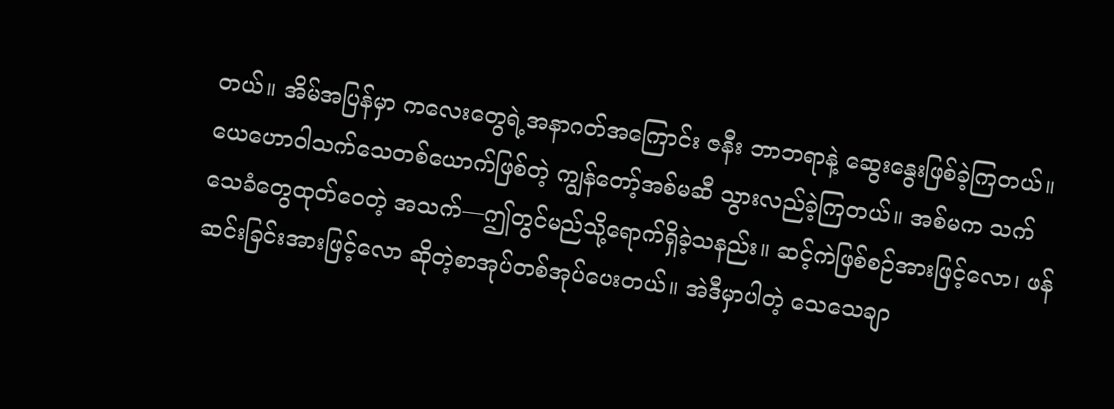တယ်။ အိမ်အပြန်မှာ ကလေးတွေရဲ့အနာဂတ်အကြောင်း ဇနီး ဘာဘရာနဲ့ ဆွေးနွေးဖြစ်ခဲ့ကြတယ်။ ယေဟောဝါသက်သေတစ်ယောက်ဖြစ်တဲ့ ကျွန်တော့်အစ်မဆီ သွားလည်ခဲ့ကြတယ်။ အစ်မက သက်သေခံတွေထုတ်ဝေတဲ့ အသက်—ဤတွင်မည်သို့ရောက်ရှိခဲ့သနည်း။ ဆင့်ကဲဖြစ်စဉ်အားဖြင့်လော၊ ဖန်ဆင်းခြင်းအားဖြင့်လော ဆိုတဲ့စာအုပ်တစ်အုပ်ပေးတယ်။ အဲဒီမှာပါတဲ့ သေသေချာ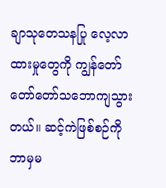ချာသုတေသနပြု လေ့လာထားမှုတွေကို ကျွန်တော် တော်တော်သဘောကျသွားတယ်။ ဆင့်ကဲဖြစ်စဉ်ကို ဘာမှမ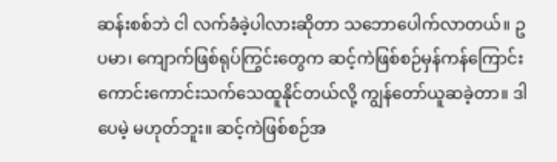ဆန်းစစ်ဘဲ ငါ လက်ခံခဲ့ပါလားဆိုတာ သဘောပေါက်လာတယ်။ ဥပမာ၊ ကျောက်ဖြစ်ရုပ်ကြွင်းတွေက ဆင့်ကဲဖြစ်စဉ်မှန်ကန်ကြောင်း ကောင်းကောင်းသက်သေထူနိုင်တယ်လို့ ကျွန်တော်ယူဆခဲ့တာ။ ဒါပေမဲ့ မဟုတ်ဘူး။ ဆင့်ကဲဖြစ်စဉ်အ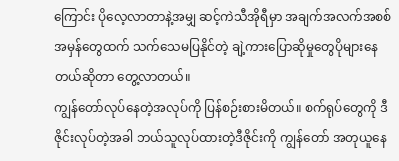ကြောင်း ပိုလေ့လာတာနဲ့အမျှ ဆင့်ကဲသီအိုရီမှာ အချက်အလက်အစစ်အမှန်တွေထက် သက်သေမပြနိုင်တဲ့ ချဲ့ကားပြောဆိုမှုတွေပိုများနေတယ်ဆိုတာ တွေ့လာတယ်။
ကျွန်တော်လုပ်နေတဲ့အလုပ်ကို ပြန်စဉ်းစားမိတယ်။ စက်ရုပ်တွေကို ဒီဇိုင်းလုပ်တဲ့အခါ ဘယ်သူလုပ်ထားတဲ့ဒီဇိုင်းကို ကျွန်တော် အတုယူနေ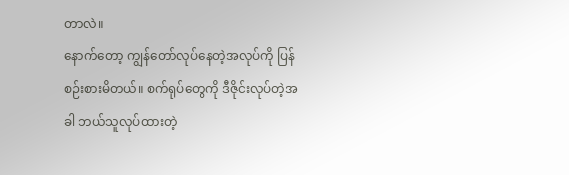တာလဲ။
နောက်တော့ ကျွန်တော်လုပ်နေတဲ့အလုပ်ကို ပြန်စဉ်းစားမိတယ်။ စက်ရုပ်တွေကို ဒီဇိုင်းလုပ်တဲ့အခါ ဘယ်သူလုပ်ထားတဲ့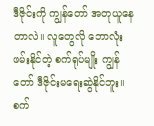ဒီဇိုင်းကို ကျွန်တော် အတုယူနေတာလဲ။ လူတွေလို ဘောလုံးဖမ်းနိုင်တဲ့ စက်ရုပ်မျိုး ကျွန်တော် ဒီဇိုင်းမရေးဆွဲနိုင်ဘူး။ စက်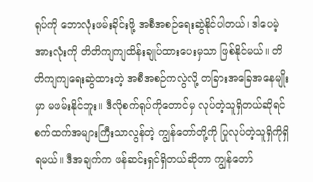ရုပ်ကို ဘောလုံးဖမ်းခိုင်းဖို့ အစီအစဉ်ရေးဆွဲနိုင်ပါတယ်၊ ဒါပေမဲ့ အားလုံးကို တိတိကျကျထိန်းချုပ်ထားပေးမှသာ ဖြစ်နိုင်မယ်။ တိတိကျကျရေးဆွဲထားတဲ့ အစီအစဉ်ကလွဲလို့ တခြားအခြေအနေမျိုးမှာ မဖမ်းနိုင်ဘူး။ ဒီလိုစက်ရုပ်ကိုတောင်မှ လုပ်တဲ့သူရှိတယ်ဆိုရင် စက်ထက်အများကြီးသာလွန်တဲ့ ကျွန်တော်တို့ကို ပြုလုပ်တဲ့သူရှိကိုရှိရမယ်။ ဒီအချက်က ဖန်ဆင်းရှင်ရှိတယ်ဆိုတာ ကျွန်တော်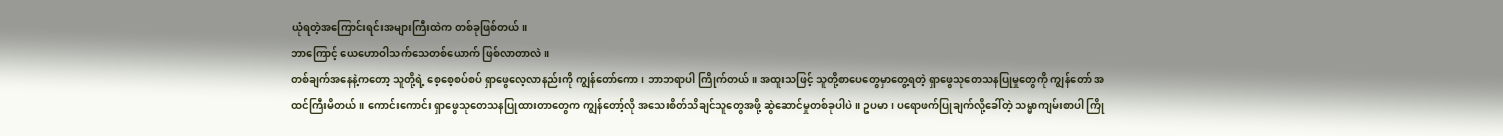ယုံရတဲ့အကြောင်းရင်းအများကြီးထဲက တစ်ခုဖြစ်တယ်။
ဘာကြောင့် ယေဟောဝါသက်သေတစ်ယောက် ဖြစ်လာတာလဲ။
တစ်ချက်အနေနဲ့ကတော့ သူတို့ရဲ့ စေ့စေ့စပ်စပ် ရှာဖွေလေ့လာနည်းကို ကျွန်တော်ကော၊ ဘာဘရာပါ ကြိုက်တယ်။ အထူးသဖြင့် သူတို့စာပေတွေမှာတွေ့ရတဲ့ ရှာဖွေသုတေသနပြုမှုတွေကို ကျွန်တော် အထင်ကြီးမိတယ်။ ကောင်းကောင်း ရှာဖွေသုတေသနပြုထားတာတွေက ကျွန်တော့်လို အသေးစိတ်သိချင်သူတွေအဖို့ ဆွဲဆောင်မှုတစ်ခုပါပဲ။ ဥပမာ၊ ပရောဖက်ပြုချက်လို့ခေါ်တဲ့ သမ္မာကျမ်းစာပါ ကြို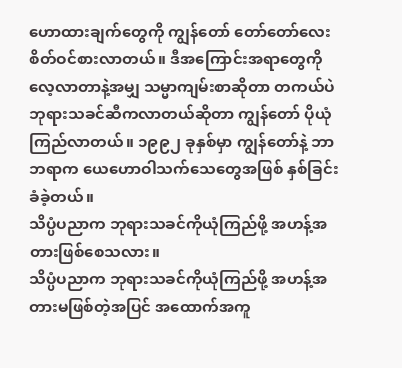ဟောထားချက်တွေကို ကျွန်တော် တော်တော်လေးစိတ်ဝင်စားလာတယ်။ ဒီအကြောင်းအရာတွေကို လေ့လာတာနဲ့အမျှ သမ္မာကျမ်းစာဆိုတာ တကယ်ပဲ ဘုရားသခင်ဆီကလာတယ်ဆိုတာ ကျွန်တော် ပိုယုံကြည်လာတယ်။ ၁၉၉၂ ခုနှစ်မှာ ကျွန်တော်နဲ့ ဘာဘရာက ယေဟောဝါသက်သေတွေအဖြစ် နှစ်ခြင်းခံခဲ့တယ်။
သိပ္ပံပညာက ဘုရားသခင်ကိုယုံကြည်ဖို့ အဟန့်အတားဖြစ်စေသလား။
သိပ္ပံပညာက ဘုရားသခင်ကိုယုံကြည်ဖို့ အဟန့်အတားမဖြစ်တဲ့အပြင် အထောက်အကူ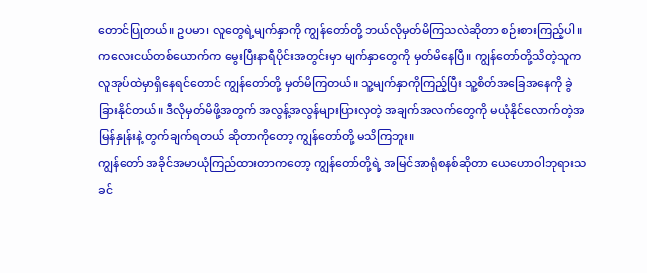တောင်ပြုတယ်။ ဥပမာ၊ လူတွေရဲ့မျက်နှာကို ကျွန်တော်တို့ ဘယ်လိုမှတ်မိကြသလဲဆိုတာ စဉ်းစားကြည့်ပါ။ ကလေးငယ်တစ်ယောက်က မွေးပြီးနာရီပိုင်းအတွင်းမှာ မျက်နှာတွေကို မှတ်မိနေပြီ။ ကျွန်တော်တို့သိတဲ့သူက လူအုပ်ထဲမှာရှိနေရင်တောင် ကျွန်တော်တို့ မှတ်မိကြတယ်။ သူ့မျက်နှာကိုကြည့်ပြီး သူ့စိတ်အခြေအနေကို ခွဲခြားနိုင်တယ်။ ဒီလိုမှတ်မိဖို့အတွက် အလွန့်အလွန်များပြားလှတဲ့ အချက်အလက်တွေကို မယုံနိုင်လောက်တဲ့အမြန်နှုန်းနဲ့ တွက်ချက်ရတယ် ဆိုတာကိုတော့ ကျွန်တော်တို့ မသိကြဘူး။
ကျွန်တော် အခိုင်အမာယုံကြည်ထားတာကတော့ ကျွန်တော်တို့ရဲ့ အမြင်အာရုံစနစ်ဆိုတာ ယေဟောဝါဘုရားသခင်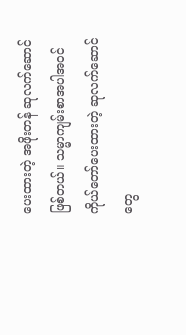ပေးထားတဲ့ အဖိုးတန် ဆုလက်ဆောင်ဖြစ်တယ်။ သမ္မာကျမ်းစာအပါအဝင် ကိုယ်တော်ပေးထားတဲ့ ဆုလက်ဆောင်တွေ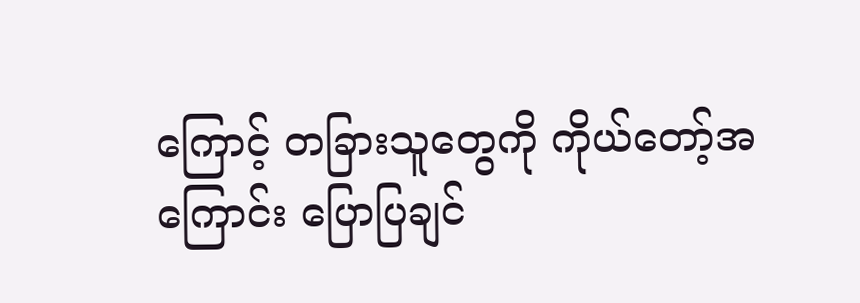ကြောင့် တခြားသူတွေကို ကိုယ်တော့်အကြောင်း ပြောပြချင်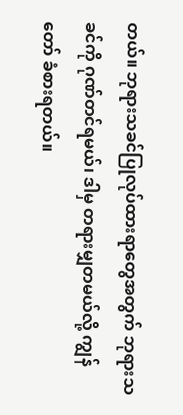တယ်။ ဘုရားသခင်ပြုလုပ်ထားရာတွေအတွက် ဘုရားသခင်ကို ဂုဏ်တင်ရမယ်၊ ဒါမှ တရားမျှတမယ်လို့ ကျွန်တော် ခံစားရတယ်။